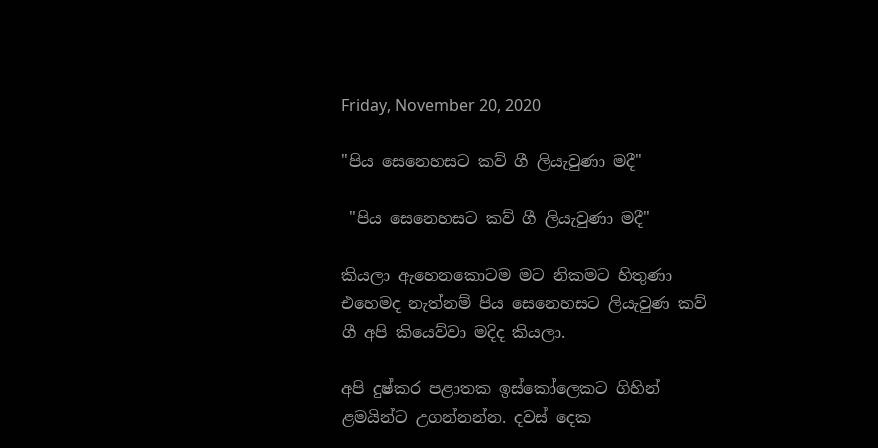Friday, November 20, 2020

"පිය සෙනෙහසට කව් ගී ලියැවුණා මදී"

 "පිය සෙනෙහසට කව් ගී ලියැවුණා මදී"

කියලා ඇහෙනකොටම මට නිකමට හිතුණා එහෙමද නැත්නම් පිය සෙනෙහසට ලියැවුණ කව් ගී අපි කියෙව්වා මදිද කියලා.

අපි දුෂ්කර පළාතක ඉස්කෝලෙකට ගිහින් ළමයින්ට උගන්නන්න. දවස් දෙක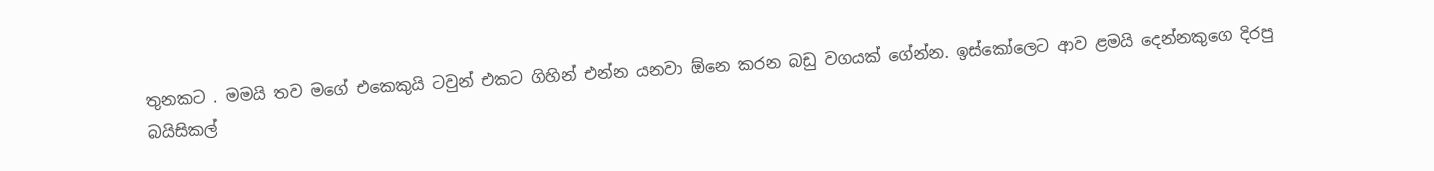තුනකට . මමයි තව මගේ එකෙකුයි ටවුන් එකට ගිහින් එන්න යනවා ඕනෙ කරන බඩු වගයක් ගේන්න. ඉස්කෝලෙට ආව ළමයි දෙන්නකුගෙ දිරපු බයිසිකල්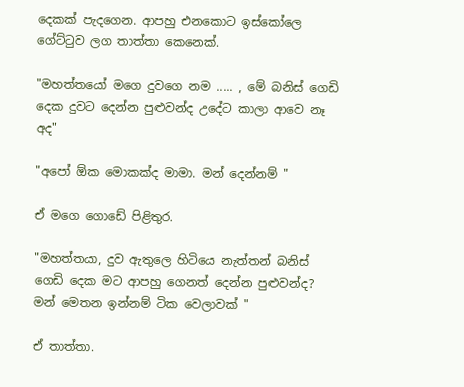දෙකක් පැදගෙන. ආපහු එනකොට ඉස්කෝලෙ ගේට්ටුව ලග තාත්තා කෙනෙක්.

"මහත්තයෝ මගෙ දුවගෙ නම ..... , මේ බනිස් ගෙඩි දෙක දුවට දෙන්න පුළුවන්ද උදේට කාලා ආවෙ නෑ අද"

"අපෝ ඕක මොකක්ද මාමා. මන් දෙන්නම් "

ඒ මගෙ ගොඩේ පිළිතුර.

"මහත්තයා, දුව ඇතුලෙ හිටියෙ නැත්තන් බනිස් ගෙඩි දෙක මට ආපහු ගෙනත් දෙන්න පුළුවන්ද? මන් මෙතන ඉන්නම් ටික වෙලාවක් "

ඒ තාත්තා.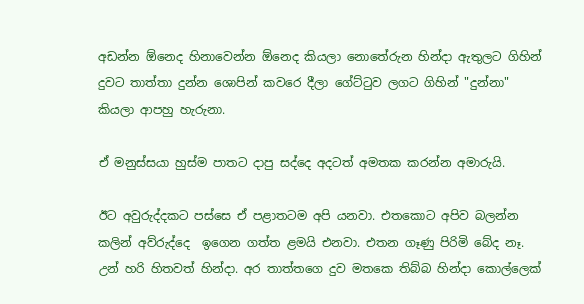අඩන්න ඕනෙද හිනාවෙන්න ඕනෙද කියලා නොතේරුන හින්දා ඇතුලට ගිහින් දුවට තාත්තා දුන්න ශොපින් කවරෙ දීලා ගේට්ටුව ලගට ගිහින් "දුන්නා" කියලා ආපහු හැරුනා.

ඒ මනුස්සයා හුස්ම පාතට දාපු සද්දෙ අදටත් අමතක කරන්න අමාරුයි.

ඊට අවුරුද්දකට පස්සෙ ඒ පළාතටම අපි යනවා. එතකොට අපිව බලන්න කලින් අව්රුද්දෙ  ඉගෙන ගත්ත ළමයි එනවා. එතන ගෑණු පිරිමි බේද නෑ. උන් හරි හිතවත් හින්දා. අර තාත්තගෙ දුව මතකෙ තිබ්බ හින්දා කොල්ලෙක්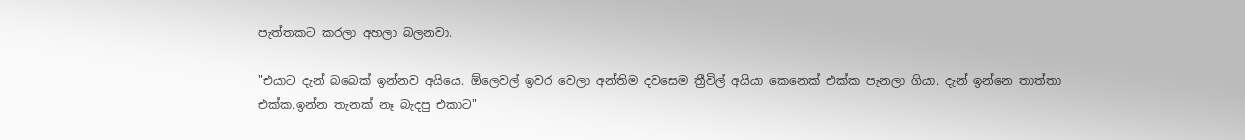පැත්තකට කරලා අහලා බලනවා.

"එයාට දැන් බබෙක් ඉන්නව අයියෙ. ඕලෙවල් ඉවර වෙලා අන්තිම දවසෙම ත්‍රීවිල් අයියා කෙනෙක් එක්ක පැනලා ගියා. දැන් ඉන්නෙ තාත්තා එක්ක.ඉන්න තැනක් නෑ බැදපු එකාට"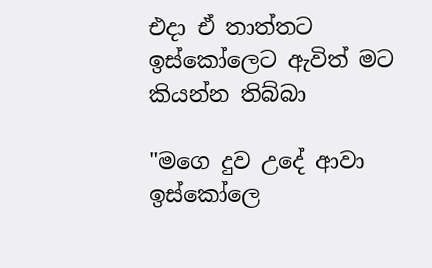එදා ඒ තාත්තට ඉස්කෝලෙට ඇවිත් මට කියන්න තිබ්බා

"මගෙ දුව උදේ ආවා ඉස්කෝලෙ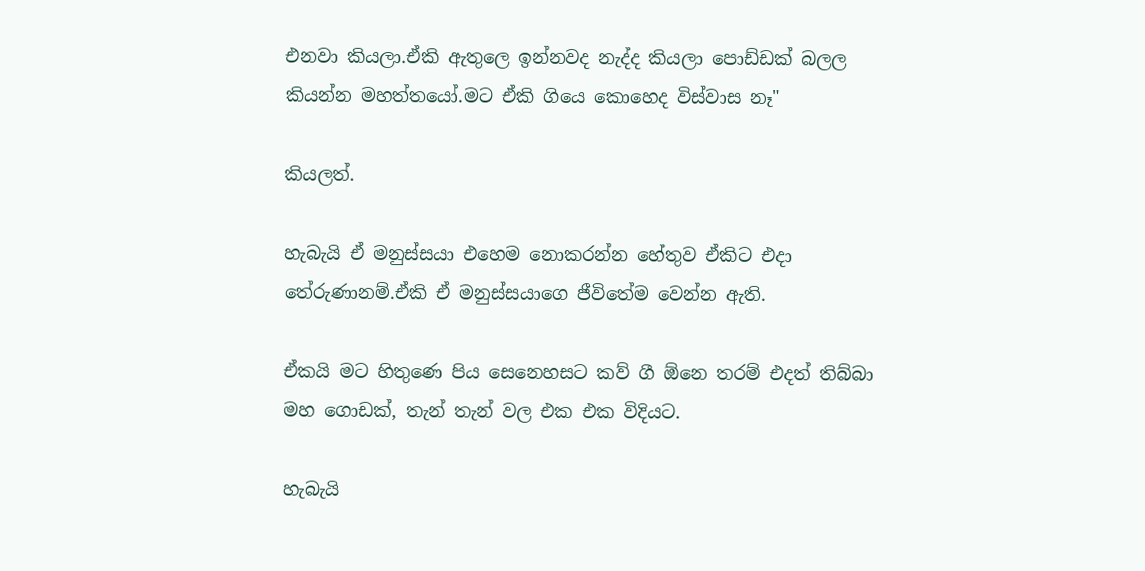එනවා කියලා.ඒකි ඇතුලෙ ඉන්නවද නැද්ද කියලා පොඩ්ඩක් බලල කියන්න මහත්තයෝ.මට ඒකි ගියෙ කොහෙද විස්වාස නෑ"

කියලත්.

හැබැයි ඒ මනුස්සයා එහෙම නොකරන්න හේතුව ඒකිට එදා තේරුණානම්.ඒකි ඒ මනුස්සයාගෙ ජීවිතේම වෙන්න ඇති.

ඒකයි මට හිතුණෙ පිය සෙනෙහසට කව් ගී ඕනෙ තරම් එදත් තිබ්බා මහ ගොඩක්, තැන් තැන් වල එක එක විදියට.

හැබැයි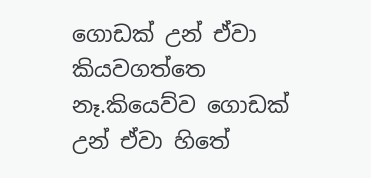ගොඩක් උන් ඒවා කියවගත්තෙ නෑ.කියෙව්ව ගොඩක් උන් ඒවා හිතේ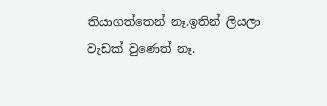තියාගත්තෙන් නෑ.ඉතින් ලියලා වැඩක් වුණෙත් නෑ.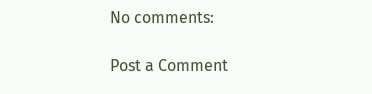No comments:

Post a Comment